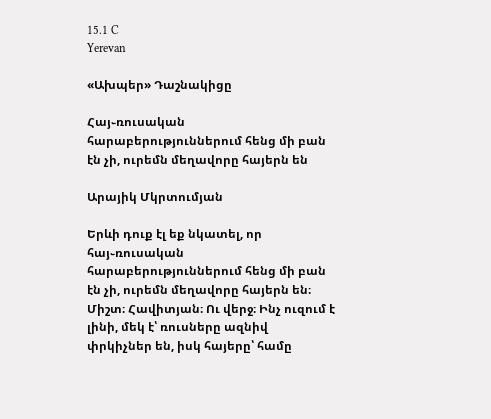15.1 C
Yerevan

«Ախպեր» Դաշնակիցը

Հայ֊ռուսական հարաբերություններում հենց մի բան էն չի, ուրեմն մեղավորը հայերն են

Արայիկ Մկրտումյան

Երևի դուք էլ եք նկատել, որ հայ֊ռուսական հարաբերություններում հենց մի բան էն չի, ուրեմն մեղավորը հայերն են։ Միշտ։ Հավիտյան։ Ու վերջ։ Ինչ ուզում է լինի, մեկ է՝ ռուսները ազնիվ փրկիչներ են, իսկ հայերը՝ համը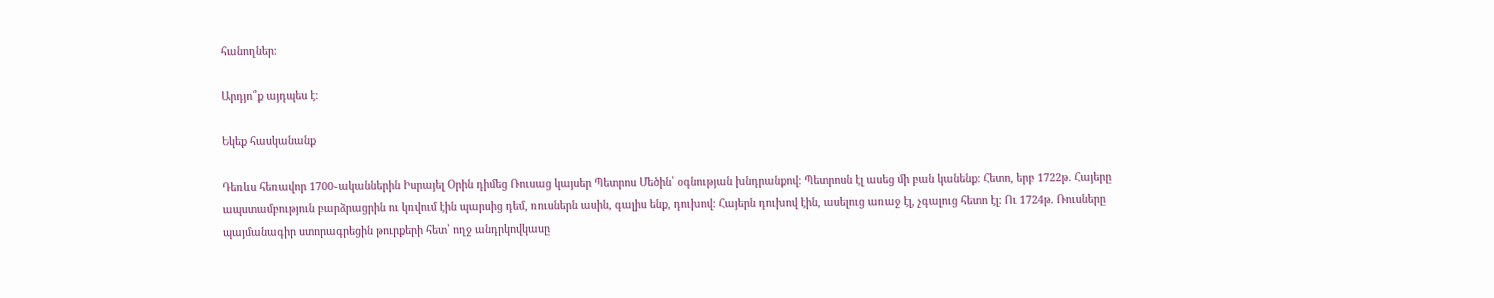հանողներ։

Արդյո՞ք այդպես է։

Եկեք հասկանանք

Դեռևս հեռավոր 1700֊ականներին Իսրայել Օրին դիմեց Ռուսաց կայսեր Պետրոս Մեծին՝ օգնության խնդրանքով։ Պետրոսն էլ ասեց մի բան կանենք։ Հետո, երբ 1722թ. Հայերը ապստամբություն բարձրացրին ու կռվում էին պարսից դեմ, ռուսներն ասին, գալիս ենք, դուխով։ Հայերն դուխով էին, ասելուց առաջ էլ, չգալուց հետո էլ։ Ու 1724թ. Ռուսները պայմանագիր ստորագրեցին թուրքերի հետ՝ ողջ անդրկովկասը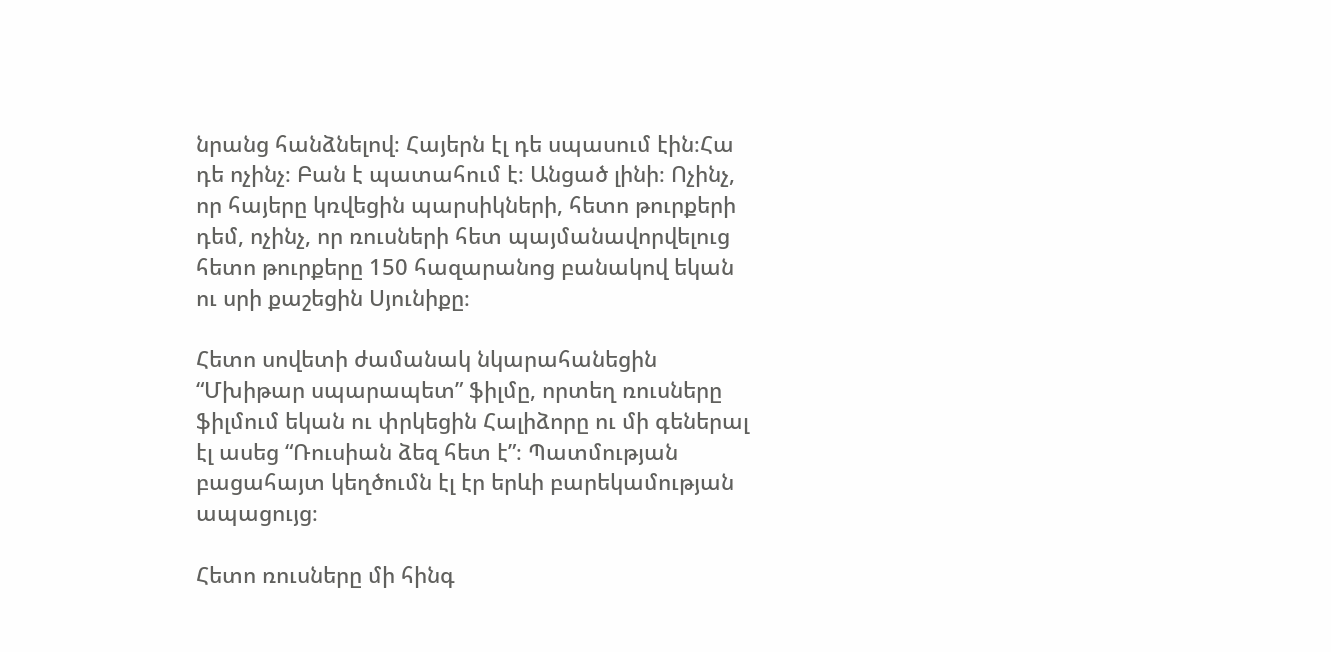նրանց հանձնելով։ Հայերն էլ դե սպասում էին։Հա դե ոչինչ։ Բան է պատահում է։ Անցած լինի։ Ոչինչ, որ հայերը կռվեցին պարսիկների, հետո թուրքերի դեմ, ոչինչ, որ ռուսների հետ պայմանավորվելուց հետո թուրքերը 150 հազարանոց բանակով եկան ու սրի քաշեցին Սյունիքը։

Հետո սովետի ժամանակ նկարահանեցին “Մխիթար սպարապետ” ֆիլմը, որտեղ ռուսները ֆիլմում եկան ու փրկեցին Հալիձորը ու մի գեներալ էլ ասեց “Ռուսիան ձեզ հետ է”։ Պատմության բացահայտ կեղծումն էլ էր երևի բարեկամության ապացույց։

Հետո ռուսները մի հինգ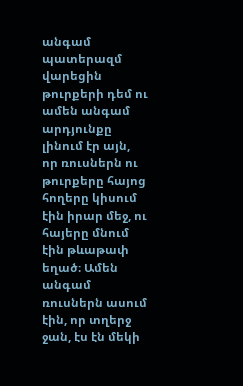անգամ պատերազմ վարեցին թուրքերի դեմ ու ամեն անգամ արդյունքը լինում էր այն, որ ռուսներն ու թուրքերը հայոց հողերը կիսում էին իրար մեջ, ու հայերը մնում էին թևաթափ եղած։ Ամեն անգամ ռուսներն ասում էին, որ տղերջ ջան, էս էն մեկի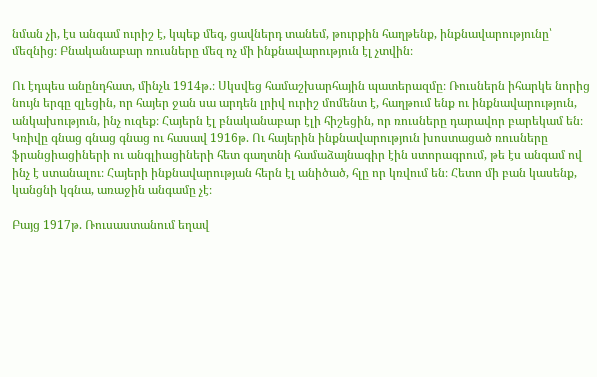նման չի, էս անգամ ուրիշ է, կպեք մեզ, ցավներդ տանեմ, թուրքին հաղթենք, ինքնավարությունը՝ մեզնից։ Բնականաբար ռուսները մեզ ոչ մի ինքնավարություն էլ չտվին։

Ու էդպես անընդհատ, մինչև 1914թ.։ Սկսվեց համաշխարհային պատերազմը։ Ռուսներն իհարկե նորից նույն երգը զլեցին, որ հայեր ջան սա արդեն լրիվ ուրիշ մոմենտ է, հաղթում ենք ու ինքնավարություն, անկախություն, ինչ ուզեք։ Հայերն էլ բնականաբար էլի հիշեցին, որ ռուսները դարավոր բարեկամ են։ Կռիվը գնաց գնաց գնաց ու հասավ 1916թ. Ու հայերին ինքնավարություն խոստացած ռուսները ֆրանցիացիների ու անգլիացիների հետ գաղտնի համաձայնագիր էին ստորագրում, թե էս անգամ ով ինչ է ստանալու։ Հայերի ինքնավարության հերն էլ անիծած, հլը որ կռվում են։ Հետո մի բան կասենք, կանցնի կգնա, առաջին անգամը չէ։

Բայց 1917թ. Ռուսաստանում եղավ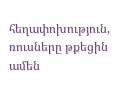հեղափոխություն, ռուսները թքեցին ամեն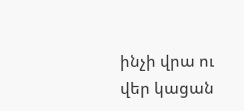ինչի վրա ու վեր կացան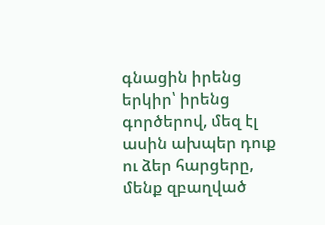գնացին իրենց երկիր՝ իրենց գործերով, մեզ էլ ասին ախպեր դուք ու ձեր հարցերը, մենք զբաղված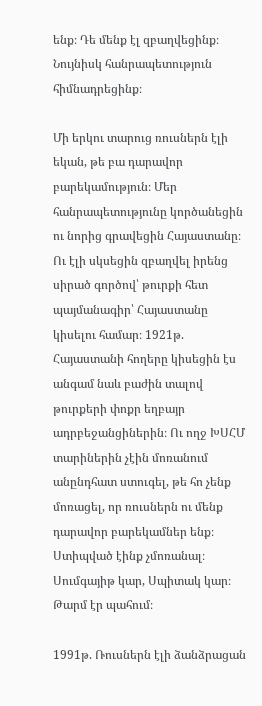ենք։ Դե մենք էլ զբաղվեցինք։ Նույնիսկ հանրապետություն հիմնադրեցինք։

Մի երկու տարուց ռուսներն էլի եկան, թե բա դարավոր բարեկամություն։ Մեր հանրապետությունը կործանեցին ու նորից գրավեցին Հայաստանը։ Ու էլի սկսեցին զբաղվել իրենց սիրած գործով՝ թուրքի հետ պայմանագիր՝ Հայաստանը կիսելու համար։ 1921թ. Հայաստանի հողերը կիսեցին էս անգամ նաև բաժին տալով թուրքերի փոքր եղբայր ադրբեջանցիներին։ Ու ողջ ԽՍՀՄ տարիներին չէին մոռանում անընդհատ ստուգել, թե հո չենք մոռացել, որ ռուսներն ու մենք դարավոր բարեկամներ ենք։ Ստիպված էինք չմոռանալ։ Սումգայիթ կար, Սպիտակ կար։ Թարմ էր պահում։

1991թ. Ռուսներն էլի ձանձրացան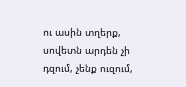ու ասին տղերք, սովետն արդեն չի դզում, չենք ուզում,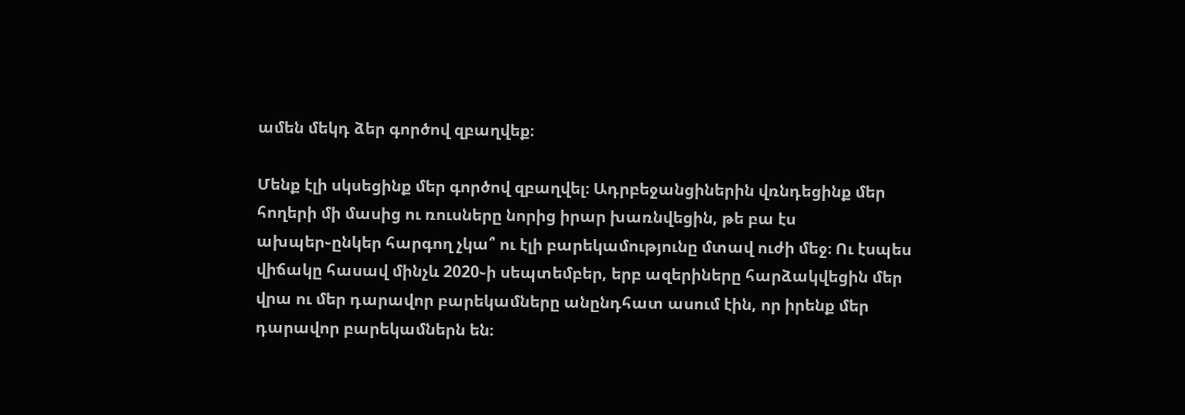ամեն մեկդ ձեր գործով զբաղվեք։

Մենք էլի սկսեցինք մեր գործով զբաղվել։ Ադրբեջանցիներին վռնդեցինք մեր հողերի մի մասից ու ռուսները նորից իրար խառնվեցին, թե բա էս ախպեր֊ընկեր հարգող չկա՞ ու էլի բարեկամությունը մտավ ուժի մեջ։ Ու էսպես վիճակը հասավ մինչև 2020֊ի սեպտեմբեր, երբ ազերիները հարձակվեցին մեր վրա ու մեր դարավոր բարեկամները անընդհատ ասում էին, որ իրենք մեր դարավոր բարեկամներն են։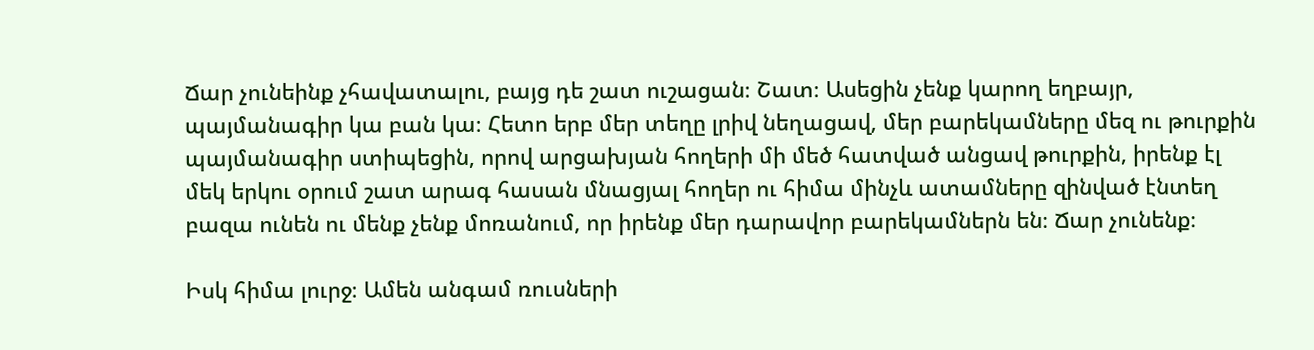Ճար չունեինք չհավատալու, բայց դե շատ ուշացան։ Շատ։ Ասեցին չենք կարող եղբայր, պայմանագիր կա բան կա։ Հետո երբ մեր տեղը լրիվ նեղացավ, մեր բարեկամները մեզ ու թուրքին պայմանագիր ստիպեցին, որով արցախյան հողերի մի մեծ հատված անցավ թուրքին, իրենք էլ մեկ երկու օրում շատ արագ հասան մնացյալ հողեր ու հիմա մինչև ատամները զինված էնտեղ բազա ունեն ու մենք չենք մոռանում, որ իրենք մեր դարավոր բարեկամներն են։ Ճար չունենք։

Իսկ հիմա լուրջ։ Ամեն անգամ ռուսների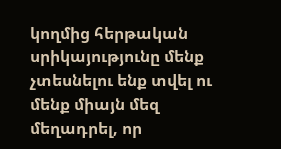կողմից հերթական սրիկայությունը մենք չտեսնելու ենք տվել ու մենք միայն մեզ մեղադրել, որ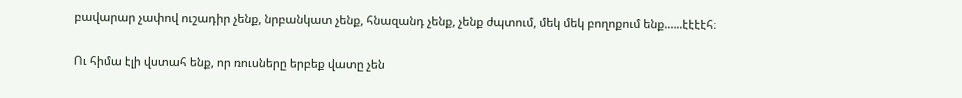բավարար չափով ուշադիր չենք, նրբանկատ չենք, հնազանդ չենք, չենք ժպտում, մեկ մեկ բողոքում ենք.…..էէէէհ։

Ու հիմա էլի վստահ ենք, որ ռուսները երբեք վատը չեն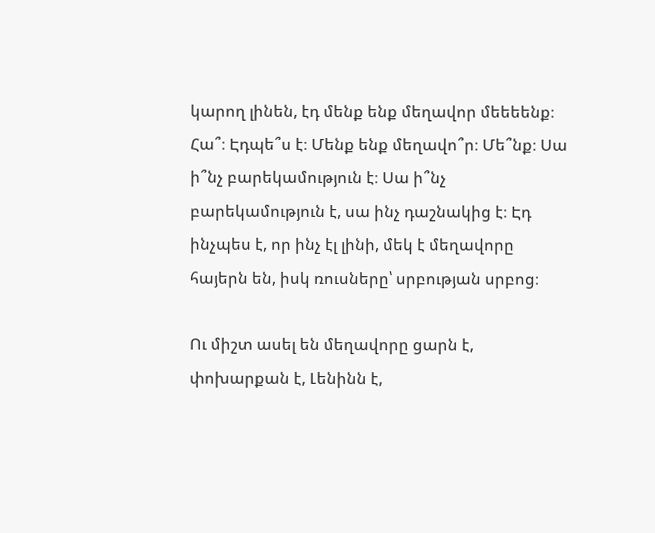կարող լինեն, էդ մենք ենք մեղավոր մեեեենք։ Հա՞։ Էդպե՞ս է։ Մենք ենք մեղավո՞ր։ Մե՞նք։ Սա ի՞նչ բարեկամություն է։ Սա ի՞նչ բարեկամություն է, սա ինչ դաշնակից է։ Էդ ինչպես է, որ ինչ էլ լինի, մեկ է մեղավորը հայերն են, իսկ ռուսները՝ սրբության սրբոց։

Ու միշտ ասել են մեղավորը ցարն է, փոխարքան է, Լենինն է,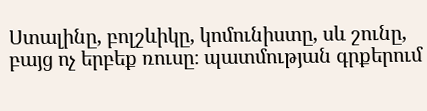Ստալինը, բոլշևիկը, կոմունիստը, սև շունը, բայց ոչ երբեք ռուսը։ պատմության գրքերում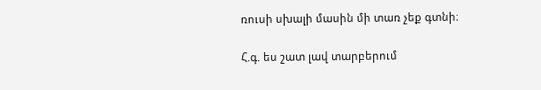ռուսի սխալի մասին մի տառ չեք գտնի։

Հ.գ. ես շատ լավ տարբերում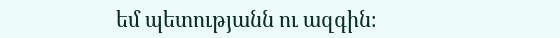եմ պետությանն ու ազգին։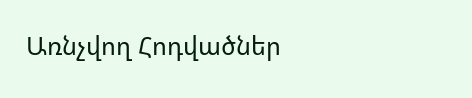Առնչվող Հոդվածներ